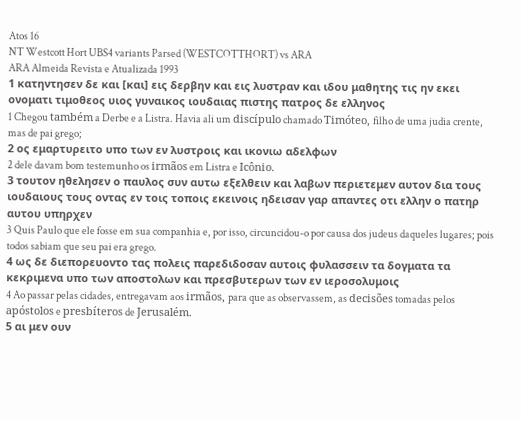Atos 16
NT Westcott Hort UBS4 variants Parsed (WESTCOTTHORT) vs ARA
ARA Almeida Revista e Atualizada 1993
1 κατηντησεν δε και [και] εις δερβην και εις λυστραν και ιδου μαθητης τις ην εκει ονοματι τιμοθεος υιος γυναικος ιουδαιας πιστης πατρος δε ελληνος
1 Chegou também a Derbe e a Listra. Havia ali um discípulo chamado Timóteo, filho de uma judia crente, mas de pai grego;
2 ος εμαρτυρειτο υπο των εν λυστροις και ικονιω αδελφων
2 dele davam bom testemunho os irmãos em Listra e Icônio.
3 τουτον ηθελησεν ο παυλος συν αυτω εξελθειν και λαβων περιετεμεν αυτον δια τους ιουδαιους τους οντας εν τοις τοποις εκεινοις ηδεισαν γαρ απαντες οτι ελλην ο πατηρ αυτου υπηρχεν
3 Quis Paulo que ele fosse em sua companhia e, por isso, circuncidou-o por causa dos judeus daqueles lugares; pois todos sabiam que seu pai era grego.
4 ως δε διεπορευοντο τας πολεις παρεδιδοσαν αυτοις φυλασσειν τα δογματα τα κεκριμενα υπο των αποστολων και πρεσβυτερων των εν ιεροσολυμοις
4 Ao passar pelas cidades, entregavam aos irmãos, para que as observassem, as decisões tomadas pelos apóstolos e presbíteros de Jerusalém.
5 αι μεν ουν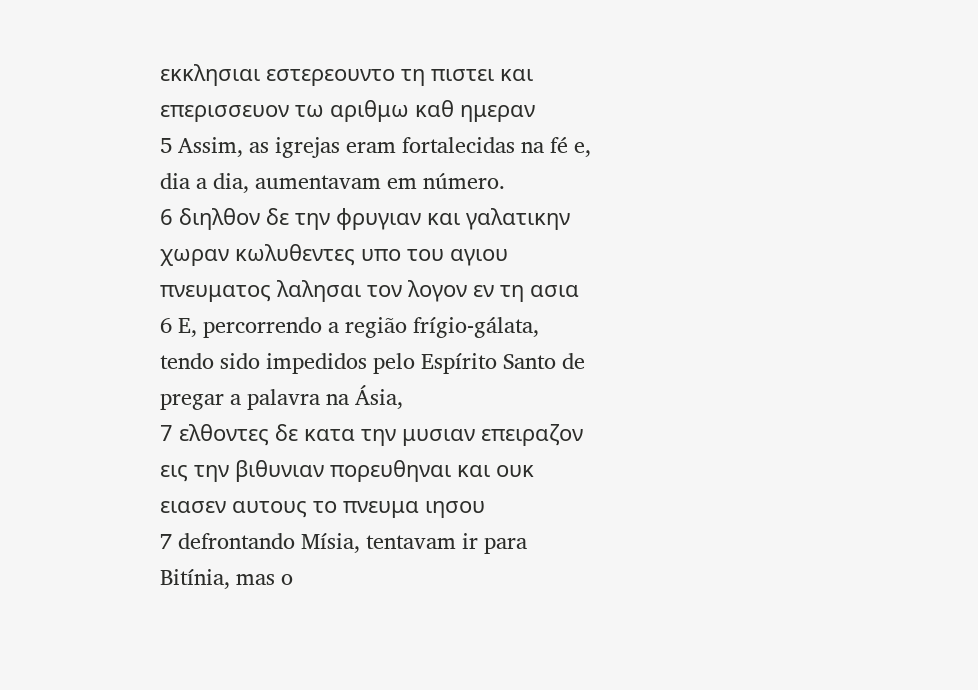εκκλησιαι εστερεουντο τη πιστει και επερισσευον τω αριθμω καθ ημεραν
5 Assim, as igrejas eram fortalecidas na fé e, dia a dia, aumentavam em número.
6 διηλθον δε την φρυγιαν και γαλατικην χωραν κωλυθεντες υπο του αγιου πνευματος λαλησαι τον λογον εν τη ασια
6 E, percorrendo a região frígio-gálata, tendo sido impedidos pelo Espírito Santo de pregar a palavra na Ásia,
7 ελθοντες δε κατα την μυσιαν επειραζον εις την βιθυνιαν πορευθηναι και ουκ ειασεν αυτους το πνευμα ιησου
7 defrontando Mísia, tentavam ir para Bitínia, mas o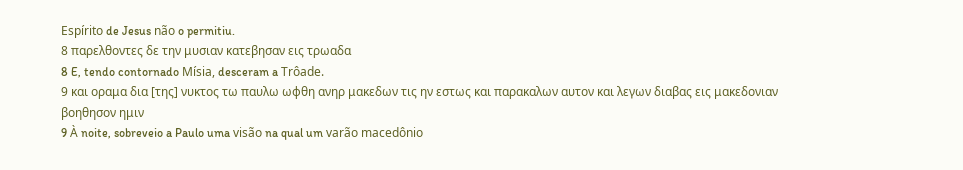Espírito de Jesus não o permitiu.
8 παρελθοντες δε την μυσιαν κατεβησαν εις τρωαδα
8 E, tendo contornado Mísia, desceram a Trôade.
9 και οραμα δια [της] νυκτος τω παυλω ωφθη ανηρ μακεδων τις ην εστως και παρακαλων αυτον και λεγων διαβας εις μακεδονιαν βοηθησον ημιν
9 À noite, sobreveio a Paulo uma visão na qual um varão macedônio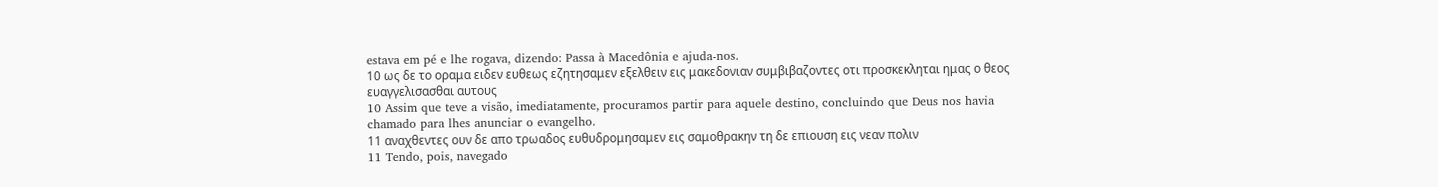estava em pé e lhe rogava, dizendo: Passa à Macedônia e ajuda-nos.
10 ως δε το οραμα ειδεν ευθεως εζητησαμεν εξελθειν εις μακεδονιαν συμβιβαζοντες οτι προσκεκληται ημας ο θεος ευαγγελισασθαι αυτους
10 Assim que teve a visão, imediatamente, procuramos partir para aquele destino, concluindo que Deus nos havia chamado para lhes anunciar o evangelho.
11 αναχθεντες ουν δε απο τρωαδος ευθυδρομησαμεν εις σαμοθρακην τη δε επιουση εις νεαν πολιν
11 Tendo, pois, navegado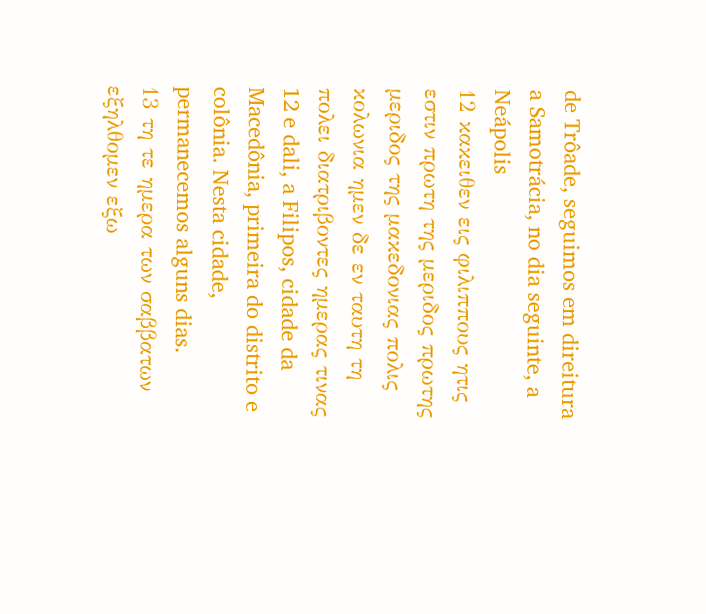de Trôade, seguimos em direitura a Samotrácia, no dia seguinte, a Neápolis
12 κακειθεν εις φιλιππους ητις εστιν πρωτη της μεριδος πρωτης μεριδος της μακεδονιας πολις κολωνια ημεν δε εν ταυτη τη πολει διατριβοντες ημερας τινας
12 e dali, a Filipos, cidade da Macedônia, primeira do distrito e colônia. Nesta cidade, permanecemos alguns dias.
13 τη τε ημερα των σαββατων εξηλθομεν εξω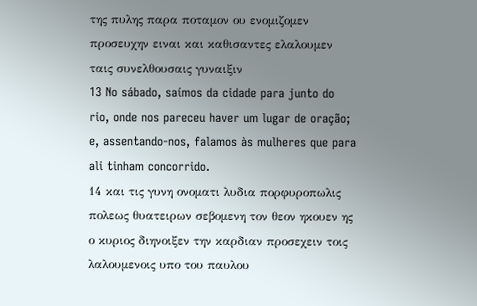της πυλης παρα ποταμον ου ενομιζομεν προσευχην ειναι και καθισαντες ελαλουμεν ταις συνελθουσαις γυναιξιν
13 No sábado, saímos da cidade para junto do rio, onde nos pareceu haver um lugar de oração; e, assentando-nos, falamos às mulheres que para ali tinham concorrido.
14 και τις γυνη ονοματι λυδια πορφυροπωλις πολεως θυατειρων σεβομενη τον θεον ηκουεν ης ο κυριος διηνοιξεν την καρδιαν προσεχειν τοις λαλουμενοις υπο του παυλου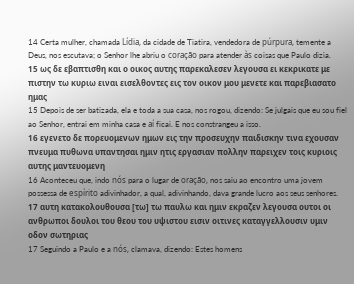14 Certa mulher, chamada Lídia, da cidade de Tiatira, vendedora de púrpura, temente a Deus, nos escutava; o Senhor lhe abriu o coração para atender às coisas que Paulo dizia.
15 ως δε εβαπτισθη και ο οικος αυτης παρεκαλεσεν λεγουσα ει κεκρικατε με πιστην τω κυριω ειναι εισελθοντες εις τον οικον μου μενετε και παρεβιασατο ημας
15 Depois de ser batizada, ela e toda a sua casa, nos rogou, dizendo: Se julgais que eu sou fiel ao Senhor, entrai em minha casa e aí ficai. E nos constrangeu a isso.
16 εγενετο δε πορευομενων ημων εις την προσευχην παιδισκην τινα εχουσαν πνευμα πυθωνα υπαντησαι ημιν ητις εργασιαν πολλην παρειχεν τοις κυριοις αυτης μαντευομενη
16 Aconteceu que, indo nós para o lugar de oração, nos saiu ao encontro uma jovem possessa de espírito adivinhador, a qual, adivinhando, dava grande lucro aos seus senhores.
17 αυτη κατακολουθουσα [τω] τω παυλω και ημιν εκραζεν λεγουσα ουτοι οι ανθρωποι δουλοι του θεου του υψιστου εισιν οιτινες καταγγελλουσιν υμιν οδον σωτηριας
17 Seguindo a Paulo e a nós, clamava, dizendo: Estes homens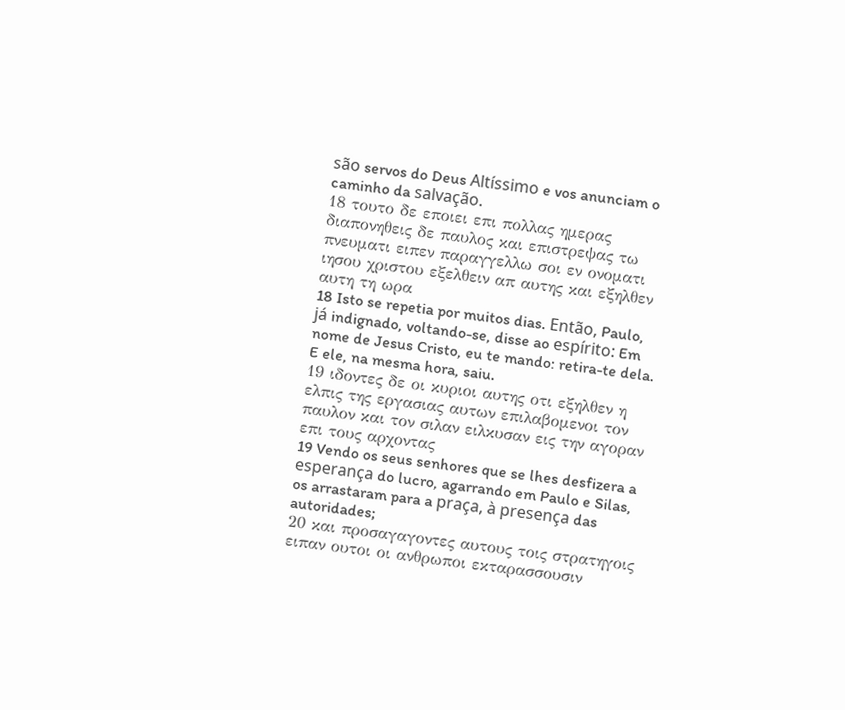são servos do Deus Altíssimo e vos anunciam o caminho da salvação.
18 τουτο δε εποιει επι πολλας ημερας διαπονηθεις δε παυλος και επιστρεψας τω πνευματι ειπεν παραγγελλω σοι εν ονοματι ιησου χριστου εξελθειν απ αυτης και εξηλθεν αυτη τη ωρα
18 Isto se repetia por muitos dias. Então, Paulo, já indignado, voltando-se, disse ao espírito: Em nome de Jesus Cristo, eu te mando: retira-te dela. E ele, na mesma hora, saiu.
19 ιδοντες δε οι κυριοι αυτης οτι εξηλθεν η ελπις της εργασιας αυτων επιλαβομενοι τον παυλον και τον σιλαν ειλκυσαν εις την αγοραν επι τους αρχοντας
19 Vendo os seus senhores que se lhes desfizera a esperança do lucro, agarrando em Paulo e Silas, os arrastaram para a praça, à presença das autoridades;
20 και προσαγαγοντες αυτους τοις στρατηγοις ειπαν ουτοι οι ανθρωποι εκταρασσουσιν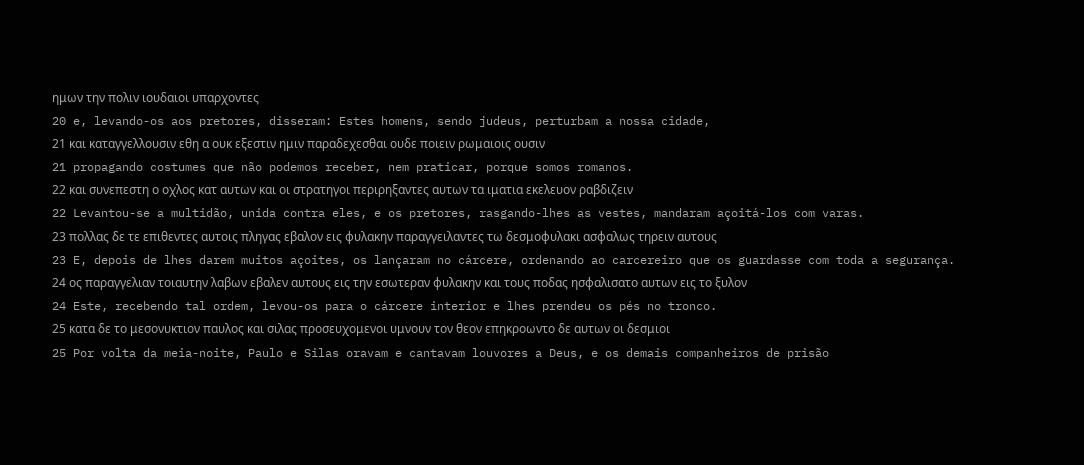ημων την πολιν ιουδαιοι υπαρχοντες
20 e, levando-os aos pretores, disseram: Estes homens, sendo judeus, perturbam a nossa cidade,
21 και καταγγελλουσιν εθη α ουκ εξεστιν ημιν παραδεχεσθαι ουδε ποιειν ρωμαιοις ουσιν
21 propagando costumes que não podemos receber, nem praticar, porque somos romanos.
22 και συνεπεστη ο οχλος κατ αυτων και οι στρατηγοι περιρηξαντες αυτων τα ιματια εκελευον ραβδιζειν
22 Levantou-se a multidão, unida contra eles, e os pretores, rasgando-lhes as vestes, mandaram açoitá-los com varas.
23 πολλας δε τε επιθεντες αυτοις πληγας εβαλον εις φυλακην παραγγειλαντες τω δεσμοφυλακι ασφαλως τηρειν αυτους
23 E, depois de lhes darem muitos açoites, os lançaram no cárcere, ordenando ao carcereiro que os guardasse com toda a segurança.
24 ος παραγγελιαν τοιαυτην λαβων εβαλεν αυτους εις την εσωτεραν φυλακην και τους ποδας ησφαλισατο αυτων εις το ξυλον
24 Este, recebendo tal ordem, levou-os para o cárcere interior e lhes prendeu os pés no tronco.
25 κατα δε το μεσονυκτιον παυλος και σιλας προσευχομενοι υμνουν τον θεον επηκροωντο δε αυτων οι δεσμιοι
25 Por volta da meia-noite, Paulo e Silas oravam e cantavam louvores a Deus, e os demais companheiros de prisão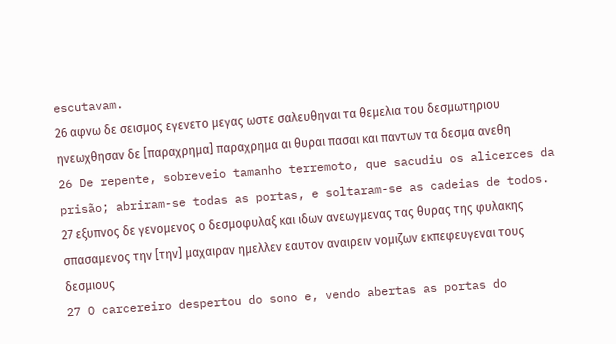escutavam.
26 αφνω δε σεισμος εγενετο μεγας ωστε σαλευθηναι τα θεμελια του δεσμωτηριου ηνεωχθησαν δε [παραχρημα] παραχρημα αι θυραι πασαι και παντων τα δεσμα ανεθη
26 De repente, sobreveio tamanho terremoto, que sacudiu os alicerces da prisão; abriram-se todas as portas, e soltaram-se as cadeias de todos.
27 εξυπνος δε γενομενος ο δεσμοφυλαξ και ιδων ανεωγμενας τας θυρας της φυλακης σπασαμενος την [την] μαχαιραν ημελλεν εαυτον αναιρειν νομιζων εκπεφευγεναι τους δεσμιους
27 O carcereiro despertou do sono e, vendo abertas as portas do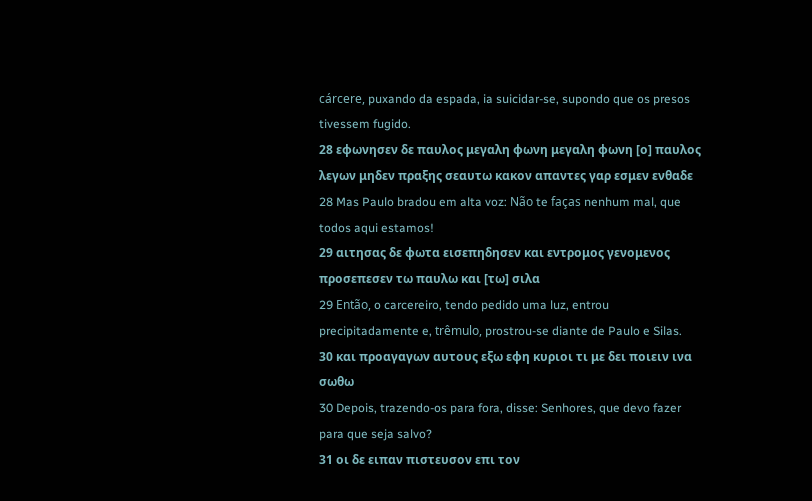cárcere, puxando da espada, ia suicidar-se, supondo que os presos tivessem fugido.
28 εφωνησεν δε παυλος μεγαλη φωνη μεγαλη φωνη [ο] παυλος λεγων μηδεν πραξης σεαυτω κακον απαντες γαρ εσμεν ενθαδε
28 Mas Paulo bradou em alta voz: Não te faças nenhum mal, que todos aqui estamos!
29 αιτησας δε φωτα εισεπηδησεν και εντρομος γενομενος προσεπεσεν τω παυλω και [τω] σιλα
29 Então, o carcereiro, tendo pedido uma luz, entrou precipitadamente e, trêmulo, prostrou-se diante de Paulo e Silas.
30 και προαγαγων αυτους εξω εφη κυριοι τι με δει ποιειν ινα σωθω
30 Depois, trazendo-os para fora, disse: Senhores, que devo fazer para que seja salvo?
31 οι δε ειπαν πιστευσον επι τον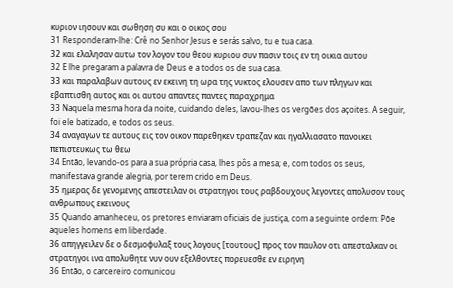κυριον ιησουν και σωθηση συ και ο οικος σου
31 Responderam-lhe: Crê no Senhor Jesus e serás salvo, tu e tua casa.
32 και ελαλησαν αυτω τον λογον του θεου κυριου συν πασιν τοις εν τη οικια αυτου
32 E lhe pregaram a palavra de Deus e a todos os de sua casa.
33 και παραλαβων αυτους εν εκεινη τη ωρα της νυκτος ελουσεν απο των πληγων και εβαπτισθη αυτος και οι αυτου απαντες παντες παραχρημα
33 Naquela mesma hora da noite, cuidando deles, lavou-lhes os vergões dos açoites. A seguir, foi ele batizado, e todos os seus.
34 αναγαγων τε αυτους εις τον οικον παρεθηκεν τραπεζαν και ηγαλλιασατο πανοικει πεπιστευκως τω θεω
34 Então, levando-os para a sua própria casa, lhes pôs a mesa; e, com todos os seus, manifestava grande alegria, por terem crido em Deus.
35 ημερας δε γενομενης απεστειλαν οι στρατηγοι τους ραβδουχους λεγοντες απολυσον τους ανθρωπους εκεινους
35 Quando amanheceu, os pretores enviaram oficiais de justiça, com a seguinte ordem: Põe aqueles homens em liberdade.
36 απηγγειλεν δε ο δεσμοφυλαξ τους λογους [τουτους] προς τον παυλον οτι απεσταλκαν οι στρατηγοι ινα απολυθητε νυν ουν εξελθοντες πορευεσθε εν ειρηνη
36 Então, o carcereiro comunicou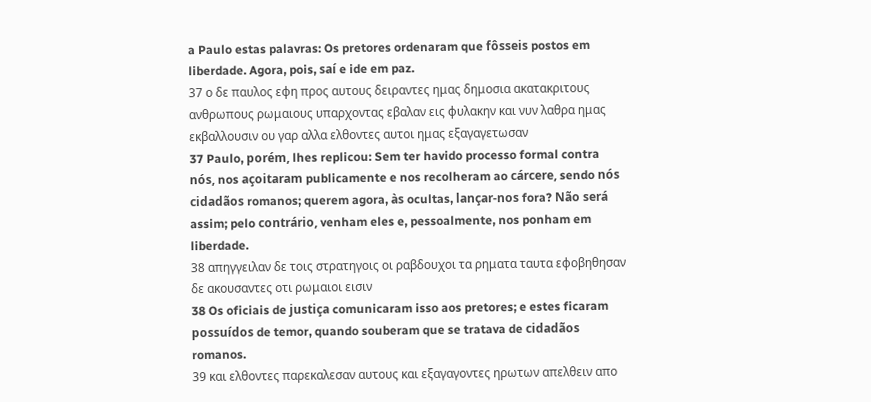a Paulo estas palavras: Os pretores ordenaram que fôsseis postos em liberdade. Agora, pois, saí e ide em paz.
37 ο δε παυλος εφη προς αυτους δειραντες ημας δημοσια ακατακριτους ανθρωπους ρωμαιους υπαρχοντας εβαλαν εις φυλακην και νυν λαθρα ημας εκβαλλουσιν ου γαρ αλλα ελθοντες αυτοι ημας εξαγαγετωσαν
37 Paulo, porém, lhes replicou: Sem ter havido processo formal contra nós, nos açoitaram publicamente e nos recolheram ao cárcere, sendo nós cidadãos romanos; querem agora, às ocultas, lançar-nos fora? Não será assim; pelo contrário, venham eles e, pessoalmente, nos ponham em liberdade.
38 απηγγειλαν δε τοις στρατηγοις οι ραβδουχοι τα ρηματα ταυτα εφοβηθησαν δε ακουσαντες οτι ρωμαιοι εισιν
38 Os oficiais de justiça comunicaram isso aos pretores; e estes ficaram possuídos de temor, quando souberam que se tratava de cidadãos romanos.
39 και ελθοντες παρεκαλεσαν αυτους και εξαγαγοντες ηρωτων απελθειν απο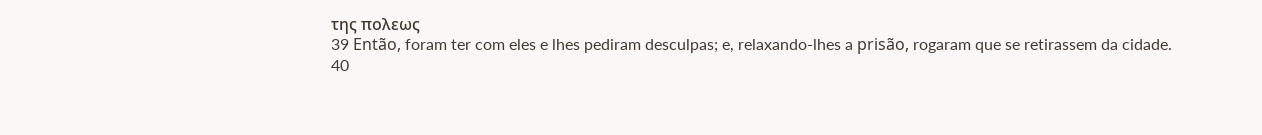της πολεως
39 Então, foram ter com eles e lhes pediram desculpas; e, relaxando-lhes a prisão, rogaram que se retirassem da cidade.
40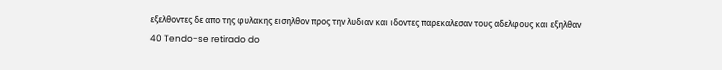εξελθοντες δε απο της φυλακης εισηλθον προς την λυδιαν και ιδοντες παρεκαλεσαν τους αδελφους και εξηλθαν
40 Tendo-se retirado do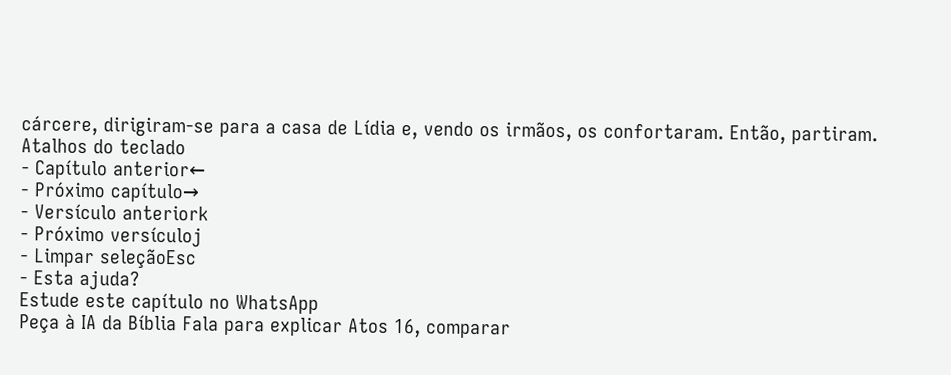cárcere, dirigiram-se para a casa de Lídia e, vendo os irmãos, os confortaram. Então, partiram.
Atalhos do teclado
- Capítulo anterior←
- Próximo capítulo→
- Versículo anteriork
- Próximo versículoj
- Limpar seleçãoEsc
- Esta ajuda?
Estude este capítulo no WhatsApp
Peça à IA da Bíblia Fala para explicar Atos 16, comparar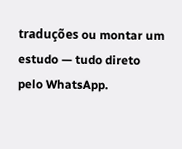traduções ou montar um estudo — tudo direto pelo WhatsApp.